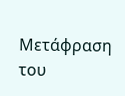Μετάφραση του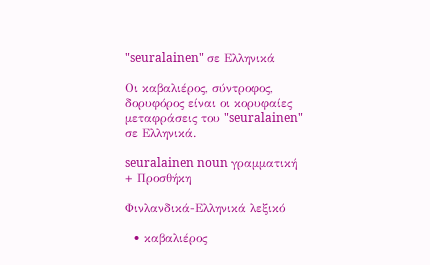"seuralainen" σε Ελληνικά

Οι καβαλιέρος, σύντροφος, δορυφόρος είναι οι κορυφαίες μεταφράσεις του "seuralainen" σε Ελληνικά.

seuralainen noun γραμματική
+ Προσθήκη

Φινλανδικά-Ελληνικά λεξικό

  • καβαλιέρος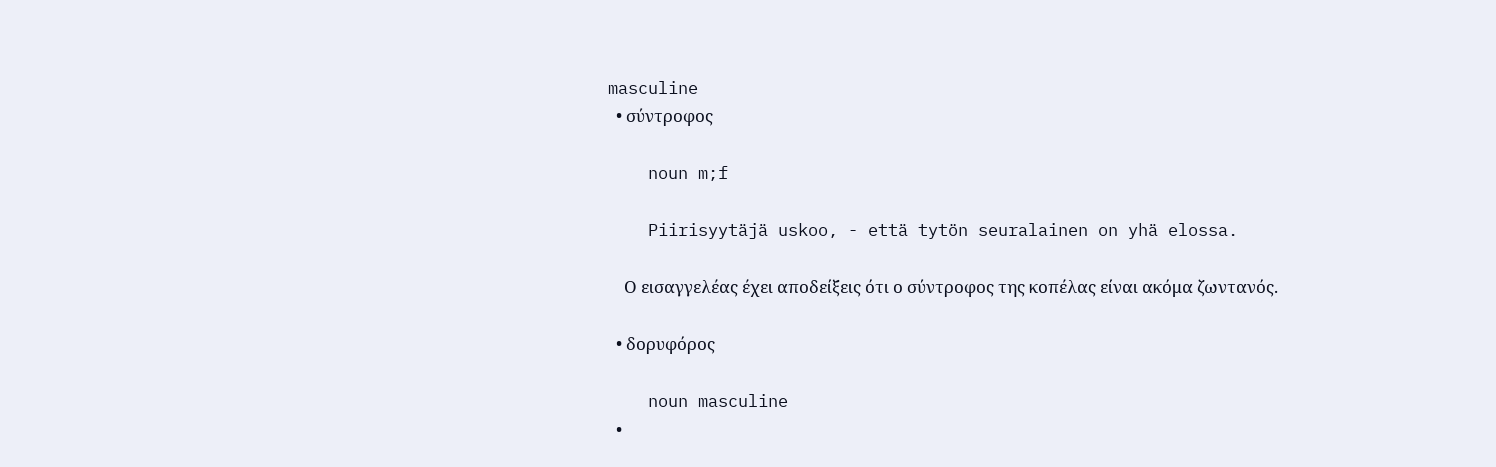masculine
  • σύντροφος

    noun m;f

    Piirisyytäjä uskoo, - että tytön seuralainen on yhä elossa.

    Ο εισαγγελέας έχει αποδείξεις ότι ο σύντροφος της κοπέλας είναι ακόμα ζωντανός.

  • δορυφόρος

    noun masculine
  •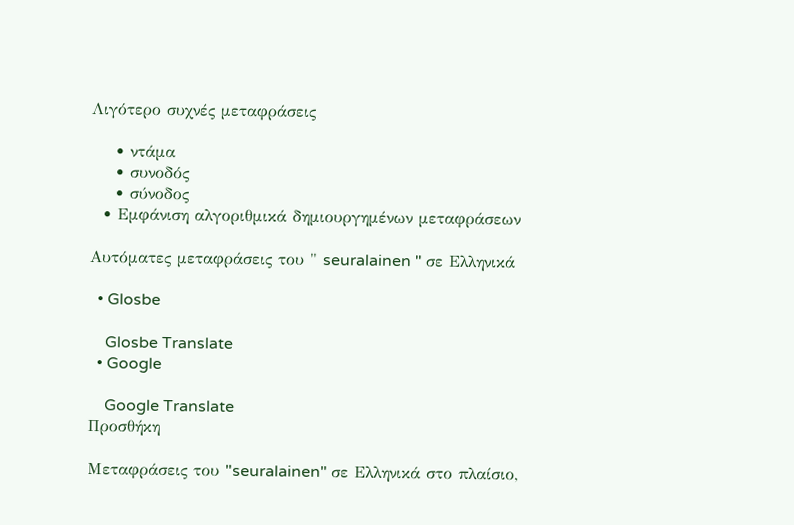Λιγότερο συχνές μεταφράσεις

    • ντάμα
    • συνοδός
    • σύνοδος
  • Εμφάνιση αλγοριθμικά δημιουργημένων μεταφράσεων

Αυτόματες μεταφράσεις του " seuralainen " σε Ελληνικά

  • Glosbe

    Glosbe Translate
  • Google

    Google Translate
Προσθήκη

Μεταφράσεις του "seuralainen" σε Ελληνικά στο πλαίσιο,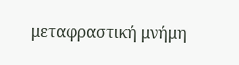μεταφραστική μνήμη